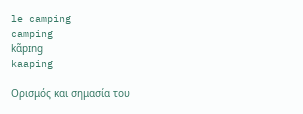le camping
camping
kɑ̃pɪng
kaaping

Ορισμός και σημασία του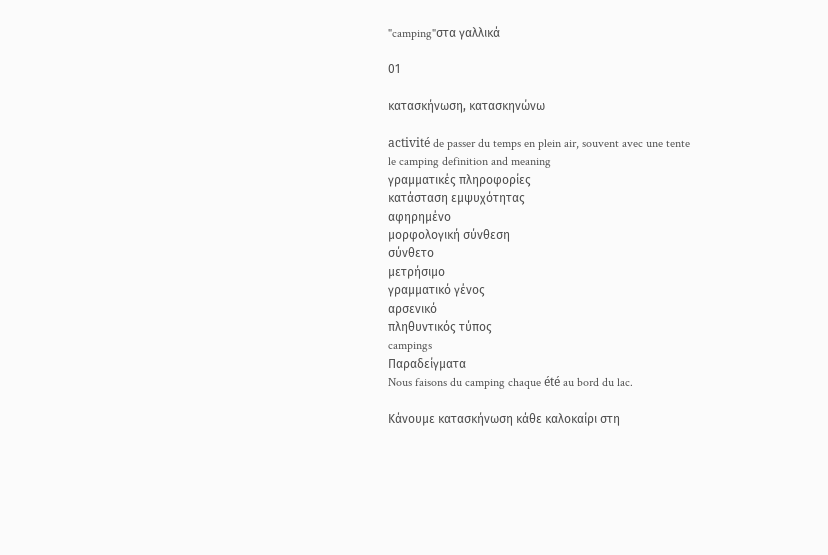"camping"στα γαλλικά

01

κατασκήνωση, κατασκηνώνω

activité de passer du temps en plein air, souvent avec une tente
le camping definition and meaning
γραμματικές πληροφορίες
κατάσταση εμψυχότητας
αφηρημένο
μορφολογική σύνθεση
σύνθετο
μετρήσιμο
γραμματικό γένος
αρσενικό
πληθυντικός τύπος
campings
Παραδείγματα
Nous faisons du camping chaque été au bord du lac.

Κάνουμε κατασκήνωση κάθε καλοκαίρι στη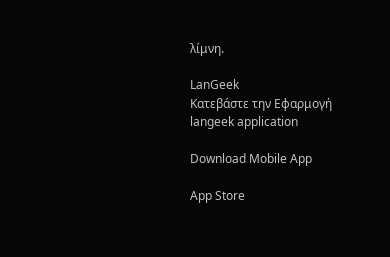λίμνη.

LanGeek
Κατεβάστε την Εφαρμογή
langeek application

Download Mobile App

App Store